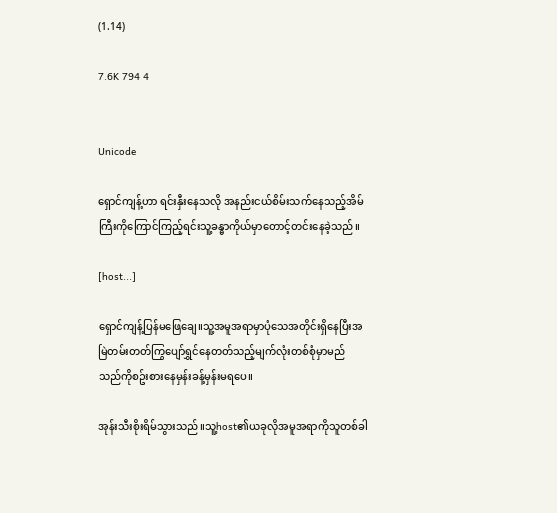(1.14)

7.6K 794 4


Unicode

ရှောင်ကျန့်ဟာ ရင်းနှီးနေသလို အနည်းငယ်စိမ်းသက်နေသည့်အိမ်ကြီးကိုကြောင်ကြည့်ရင်းသူ့ခန္ဓာကိုယ်မှာတောင့်တင်းနေခဲ့သည်။

[host...]

ရှောင်ကျန့်ပြန်မဖြေချေ။သူ့အမူအရာမှာပုံသေအတိုင်းရှိနေပြီးအမြဲတမ်းတတ်ကြွပျော်ရွှင်နေတတ်သည့်မျက်လုံးတစ်စုံမှာမည်သည်ကိုစဥ်းစားနေမှန်းခန့်မှန်းမရပေ။

အုန်းသီးစိုးရိမ်သွားသည်။သူ့host၏ယခုလိုအမူအရာကိုသူတစ်ခါ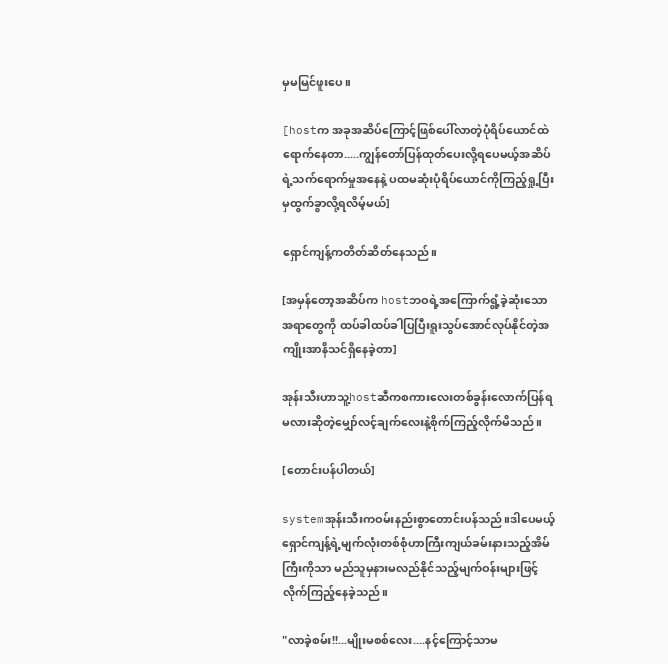မှမမြင်ဖူးပေ။

[hostက အခုအဆိပ်ကြောင့်ဖြစ်ပေါ်လာတဲ့ပုံရိပ်ယောင်ထဲရောက်နေတာ.....ကျွန်တော်ပြန်ထုတ်ပေးလို့ရပေမယ့်အဆိပ်ရဲ့သက်ရောက်မှုအနေနဲ့ ပထမဆုံးပုံရိပ်ယောင်ကိုကြည့်ရှု့ပြီးမှထွက်ခွာလို့ရလိမ့်မယ်]

ရှောင်ကျန့်ကတိတ်ဆိတ်နေသည်။

[အမှန်တော့အဆိပ်က hostဘဝရဲ့အကြောက်ရွံ့ခဲ့ဆုံးသောအရာတွေကို ထပ်ခါထပ်ခါပြပြီးရူးသွပ်အောင်လုပ်နိုင်တဲ့အကျိုးအာနိသင်ရှိနေခဲ့တာ]

အုန်းသီးဟာသူ့hostဆီကစကားလေးတစ်ခွန်းလောက်ပြန်ရမလားဆိုတဲ့မျှော်လင့်ချက်လေးနဲ့စိုက်ကြည့်လိုက်မိသည်။

[တောင်းပန်ပါတယ်]

systemအုန်းသီးကဝမ်းနည်းစွာတောင်းပန်သည်။ဒါပေမယ့်ရှောင်ကျန့်ရဲ့မျက်လုံးတစ်စုံဟာကြီးကျယ်ခမ်းနားသည့်အိမ်ကြီးကိုသာ မည်သူမှနားမလည်နိုင်သည့်မျက်ဝန်းများဖြင့်လိုက်ကြည့်နေခဲ့သည်။

"လာခဲ့စမ်း!!...မျိုးမစစ်လေး....နင့်ကြောင့်သာမ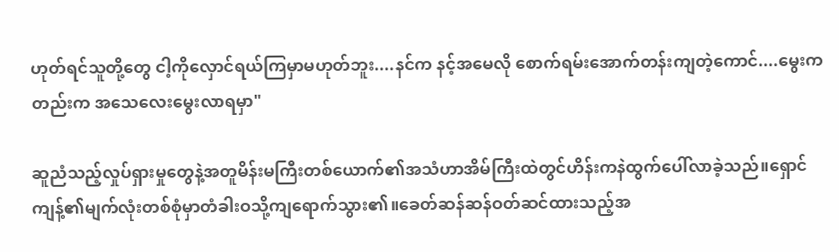ဟုတ်ရင်သူတို့တွေ ငါ့ကိုလှောင်ရယ်ကြမှာမဟုတ်ဘူး....နင်က နင့်အမေလို စောက်ရမ်းအောက်တန်းကျတဲ့ကောင်....မွေးကတည်းက အသေလေးမွေးလာရမှာ"

ဆူညံသည့်လှုပ်ရှားမှုတွေနဲ့အတူမိန်းမကြီးတစ်ယောက်၏အသံဟာအိမ်ကြီးထဲတွင်ဟိန်းကနဲထွက်ပေါ်လာခဲ့သည်။ရှောင်ကျန့်၏မျက်လုံးတစ်စုံမှာတံခါးဝသို့ကျရောက်သွား၏။ခေတ်ဆန်ဆန်ဝတ်ဆင်ထားသည့်အ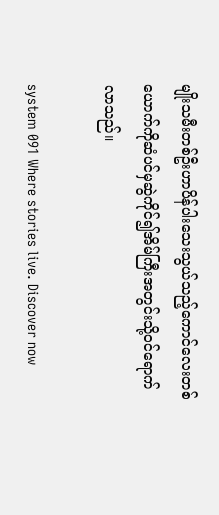မျိုးသမီးတစ်ဦးဟာပိန်ပါးသေးသွယ်သည့်ကောင်လေးတစ်ယောက်ကိုဆံပင်မှဆွဲကိုင်၍အိမ်ကြီးအတွင်းသို့ဝင်ရောက်လာသည်။

system 091 Where stories live. Discover now